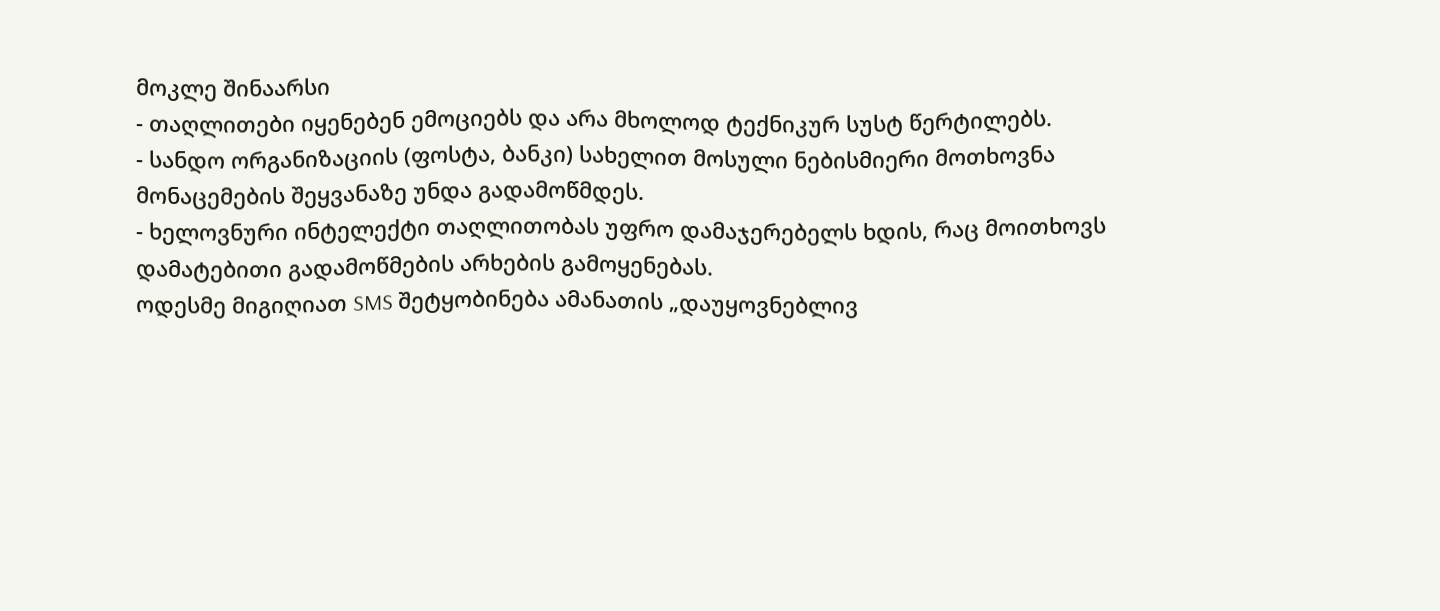მოკლე შინაარსი
- თაღლითები იყენებენ ემოციებს და არა მხოლოდ ტექნიკურ სუსტ წერტილებს.
- სანდო ორგანიზაციის (ფოსტა, ბანკი) სახელით მოსული ნებისმიერი მოთხოვნა მონაცემების შეყვანაზე უნდა გადამოწმდეს.
- ხელოვნური ინტელექტი თაღლითობას უფრო დამაჯერებელს ხდის, რაც მოითხოვს დამატებითი გადამოწმების არხების გამოყენებას.
ოდესმე მიგიღიათ SMS შეტყობინება ამანათის „დაუყოვნებლივ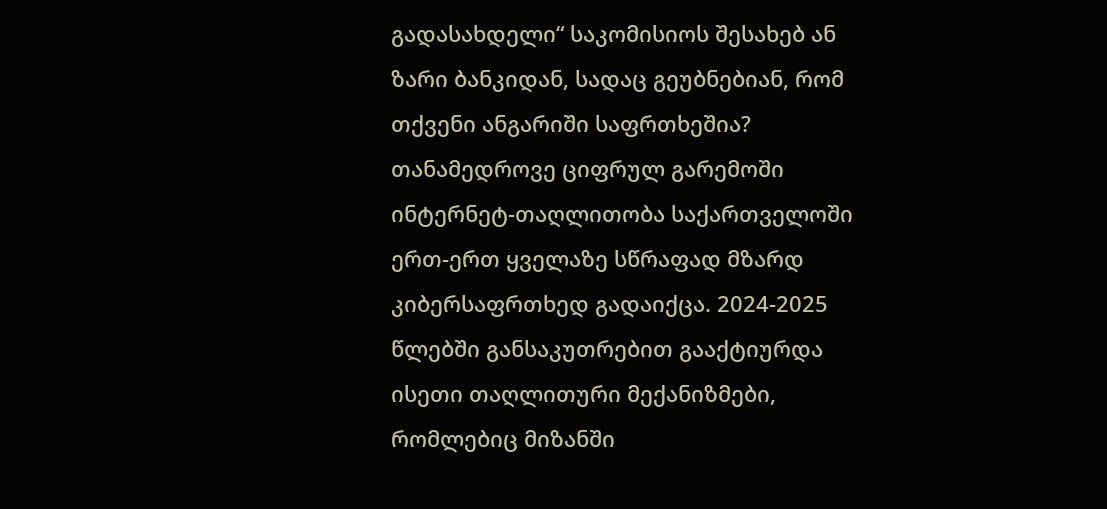გადასახდელი“ საკომისიოს შესახებ ან ზარი ბანკიდან, სადაც გეუბნებიან, რომ თქვენი ანგარიში საფრთხეშია? თანამედროვე ციფრულ გარემოში ინტერნეტ-თაღლითობა საქართველოში ერთ-ერთ ყველაზე სწრაფად მზარდ კიბერსაფრთხედ გადაიქცა. 2024-2025 წლებში განსაკუთრებით გააქტიურდა ისეთი თაღლითური მექანიზმები, რომლებიც მიზანში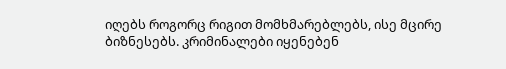იღებს როგორც რიგით მომხმარებლებს, ისე მცირე ბიზნესებს. კრიმინალები იყენებენ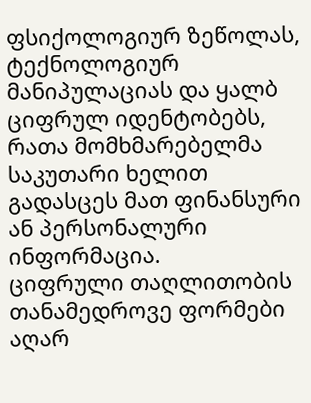ფსიქოლოგიურ ზეწოლას, ტექნოლოგიურ მანიპულაციას და ყალბ ციფრულ იდენტობებს, რათა მომხმარებელმა საკუთარი ხელით გადასცეს მათ ფინანსური ან პერსონალური ინფორმაცია.
ციფრული თაღლითობის თანამედროვე ფორმები აღარ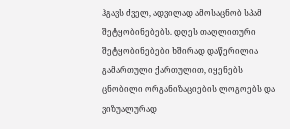ჰგავს ძველ, ადვილად ამოსაცნობ სპამ შეტყობინებებს. დღეს თაღლითური შეტყობინებები ხშირად დაწერილია გამართული ქართულით, იყენებს ცნობილი ორგანიზაციების ლოგოებს და ვიზუალურად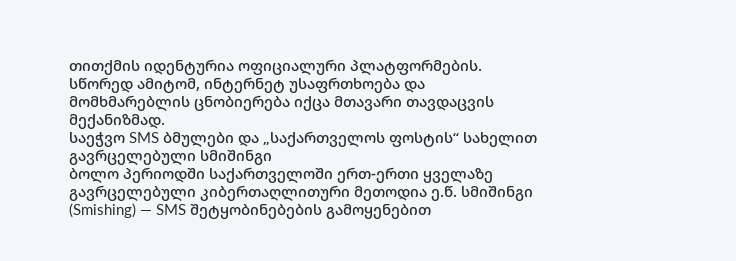თითქმის იდენტურია ოფიციალური პლატფორმების. სწორედ ამიტომ, ინტერნეტ უსაფრთხოება და მომხმარებლის ცნობიერება იქცა მთავარი თავდაცვის მექანიზმად.
საეჭვო SMS ბმულები და „საქართველოს ფოსტის“ სახელით გავრცელებული სმიშინგი
ბოლო პერიოდში საქართველოში ერთ-ერთი ყველაზე გავრცელებული კიბერთაღლითური მეთოდია ე.წ. სმიშინგი (Smishing) — SMS შეტყობინებების გამოყენებით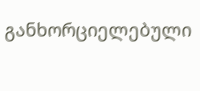განხორციელებული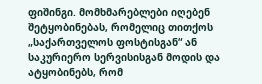ფიშინგი. მომხმარებლები იღებენ შეტყობინებას, რომელიც თითქოს „საქართველოს ფოსტისგან“ ან საკურიერო სერვისისგან მოდის და ატყობინებს, რომ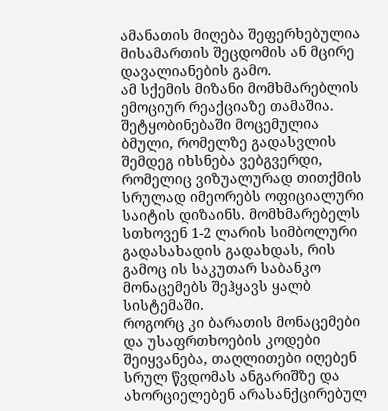ამანათის მიღება შეფერხებულია მისამართის შეცდომის ან მცირე დავალიანების გამო.
ამ სქემის მიზანი მომხმარებლის ემოციურ რეაქციაზე თამაშია. შეტყობინებაში მოცემულია ბმული, რომელზე გადასვლის შემდეგ იხსნება ვებგვერდი, რომელიც ვიზუალურად თითქმის სრულად იმეორებს ოფიციალური საიტის დიზაინს. მომხმარებელს სთხოვენ 1-2 ლარის სიმბოლური გადასახადის გადახდას, რის გამოც ის საკუთარ საბანკო მონაცემებს შეჰყავს ყალბ სისტემაში.
როგორც კი ბარათის მონაცემები და უსაფრთხოების კოდები შეიყვანება, თაღლითები იღებენ სრულ წვდომას ანგარიშზე და ახორციელებენ არასანქცირებულ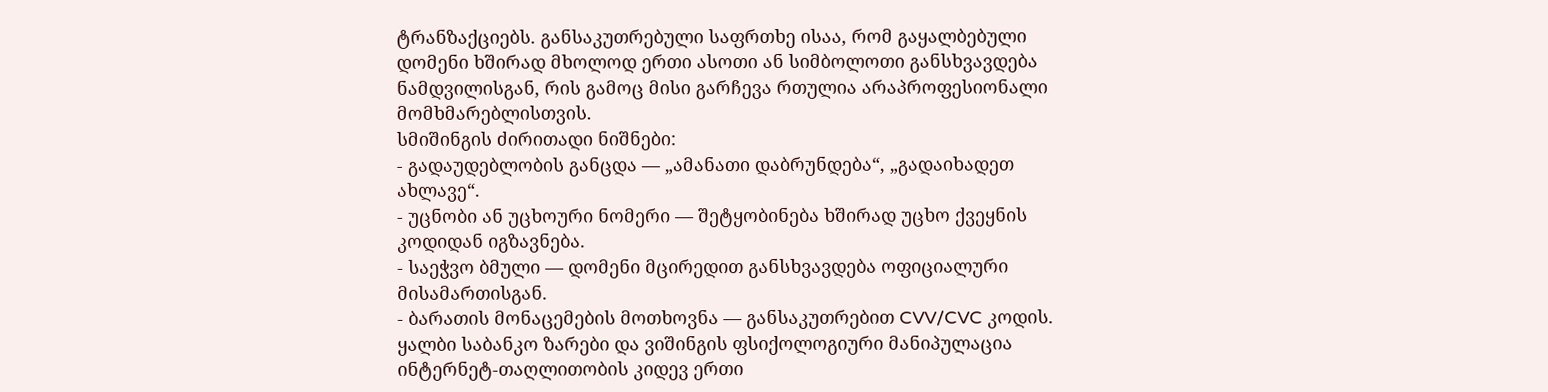ტრანზაქციებს. განსაკუთრებული საფრთხე ისაა, რომ გაყალბებული დომენი ხშირად მხოლოდ ერთი ასოთი ან სიმბოლოთი განსხვავდება ნამდვილისგან, რის გამოც მისი გარჩევა რთულია არაპროფესიონალი მომხმარებლისთვის.
სმიშინგის ძირითადი ნიშნები:
- გადაუდებლობის განცდა — „ამანათი დაბრუნდება“, „გადაიხადეთ ახლავე“.
- უცნობი ან უცხოური ნომერი — შეტყობინება ხშირად უცხო ქვეყნის კოდიდან იგზავნება.
- საეჭვო ბმული — დომენი მცირედით განსხვავდება ოფიციალური მისამართისგან.
- ბარათის მონაცემების მოთხოვნა — განსაკუთრებით CVV/CVC კოდის.
ყალბი საბანკო ზარები და ვიშინგის ფსიქოლოგიური მანიპულაცია
ინტერნეტ-თაღლითობის კიდევ ერთი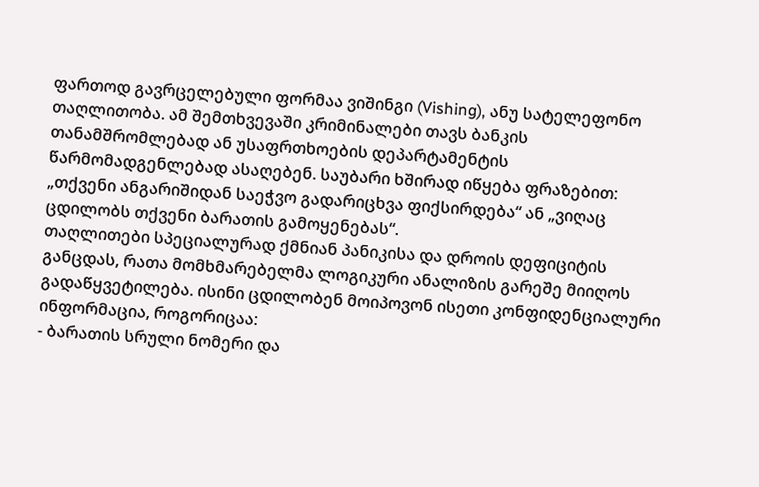ფართოდ გავრცელებული ფორმაა ვიშინგი (Vishing), ანუ სატელეფონო თაღლითობა. ამ შემთხვევაში კრიმინალები თავს ბანკის თანამშრომლებად ან უსაფრთხოების დეპარტამენტის წარმომადგენლებად ასაღებენ. საუბარი ხშირად იწყება ფრაზებით: „თქვენი ანგარიშიდან საეჭვო გადარიცხვა ფიქსირდება“ ან „ვიღაც ცდილობს თქვენი ბარათის გამოყენებას“.
თაღლითები სპეციალურად ქმნიან პანიკისა და დროის დეფიციტის განცდას, რათა მომხმარებელმა ლოგიკური ანალიზის გარეშე მიიღოს გადაწყვეტილება. ისინი ცდილობენ მოიპოვონ ისეთი კონფიდენციალური ინფორმაცია, როგორიცაა:
- ბარათის სრული ნომერი და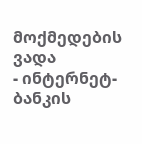მოქმედების ვადა
- ინტერნეტ-ბანკის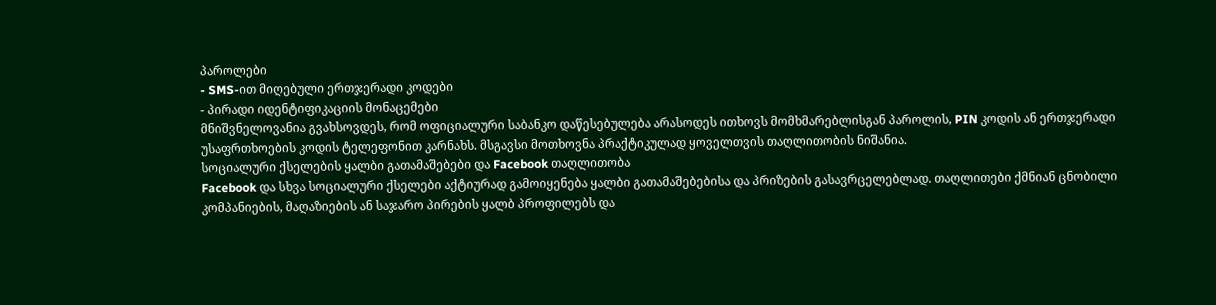პაროლები
- SMS-ით მიღებული ერთჯერადი კოდები
- პირადი იდენტიფიკაციის მონაცემები
მნიშვნელოვანია გვახსოვდეს, რომ ოფიციალური საბანკო დაწესებულება არასოდეს ითხოვს მომხმარებლისგან პაროლის, PIN კოდის ან ერთჯერადი უსაფრთხოების კოდის ტელეფონით კარნახს. მსგავსი მოთხოვნა პრაქტიკულად ყოველთვის თაღლითობის ნიშანია.
სოციალური ქსელების ყალბი გათამაშებები და Facebook თაღლითობა
Facebook და სხვა სოციალური ქსელები აქტიურად გამოიყენება ყალბი გათამაშებებისა და პრიზების გასავრცელებლად. თაღლითები ქმნიან ცნობილი კომპანიების, მაღაზიების ან საჯარო პირების ყალბ პროფილებს და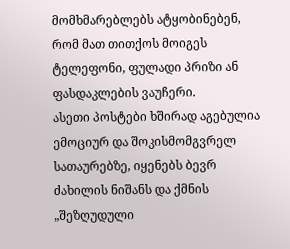მომხმარებლებს ატყობინებენ, რომ მათ თითქოს მოიგეს ტელეფონი, ფულადი პრიზი ან ფასდაკლების ვაუჩერი.
ასეთი პოსტები ხშირად აგებულია ემოციურ და შოკისმომგვრელ სათაურებზე, იყენებს ბევრ ძახილის ნიშანს და ქმნის „შეზღუდული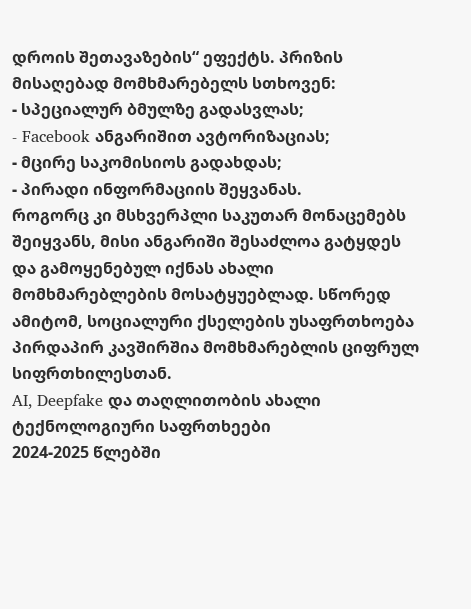დროის შეთავაზების“ ეფექტს. პრიზის მისაღებად მომხმარებელს სთხოვენ:
- სპეციალურ ბმულზე გადასვლას;
- Facebook ანგარიშით ავტორიზაციას;
- მცირე საკომისიოს გადახდას;
- პირადი ინფორმაციის შეყვანას.
როგორც კი მსხვერპლი საკუთარ მონაცემებს შეიყვანს, მისი ანგარიში შესაძლოა გატყდეს და გამოყენებულ იქნას ახალი მომხმარებლების მოსატყუებლად. სწორედ ამიტომ, სოციალური ქსელების უსაფრთხოება პირდაპირ კავშირშია მომხმარებლის ციფრულ სიფრთხილესთან.
AI, Deepfake და თაღლითობის ახალი ტექნოლოგიური საფრთხეები
2024-2025 წლებში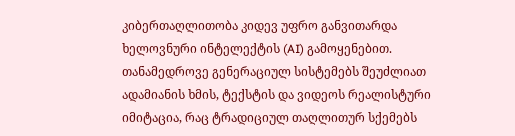კიბერთაღლითობა კიდევ უფრო განვითარდა ხელოვნური ინტელექტის (AI) გამოყენებით. თანამედროვე გენერაციულ სისტემებს შეუძლიათ ადამიანის ხმის, ტექსტის და ვიდეოს რეალისტური იმიტაცია, რაც ტრადიციულ თაღლითურ სქემებს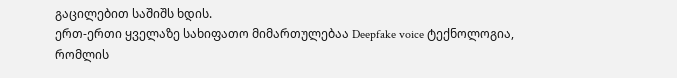გაცილებით საშიშს ხდის.
ერთ-ერთი ყველაზე სახიფათო მიმართულებაა Deepfake voice ტექნოლოგია, რომლის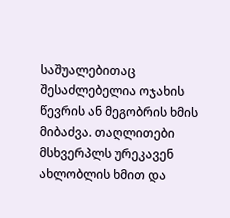საშუალებითაც შესაძლებელია ოჯახის წევრის ან მეგობრის ხმის მიბაძვა. თაღლითები მსხვერპლს ურეკავენ ახლობლის ხმით და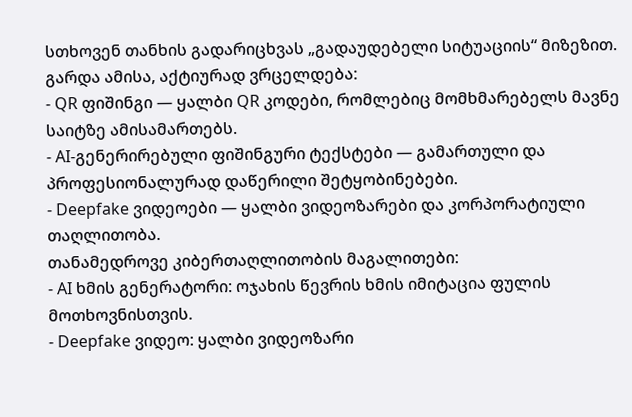სთხოვენ თანხის გადარიცხვას „გადაუდებელი სიტუაციის“ მიზეზით.
გარდა ამისა, აქტიურად ვრცელდება:
- QR ფიშინგი — ყალბი QR კოდები, რომლებიც მომხმარებელს მავნე საიტზე ამისამართებს.
- AI-გენერირებული ფიშინგური ტექსტები — გამართული და პროფესიონალურად დაწერილი შეტყობინებები.
- Deepfake ვიდეოები — ყალბი ვიდეოზარები და კორპორატიული თაღლითობა.
თანამედროვე კიბერთაღლითობის მაგალითები:
- AI ხმის გენერატორი: ოჯახის წევრის ხმის იმიტაცია ფულის მოთხოვნისთვის.
- Deepfake ვიდეო: ყალბი ვიდეოზარი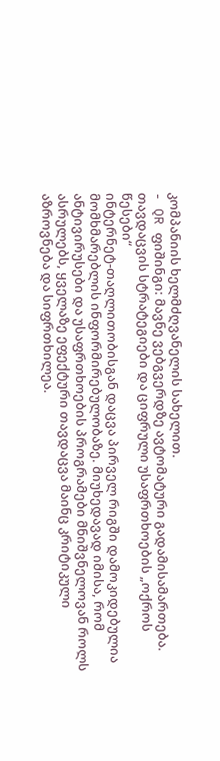კომპანიის ხელმძღვანელის სახელით.
- QR ფიშინგი: მავნე ვებგვერდზე ავტომატური გადამისამართება.
თავდაცვის სტრატეგიები და ციფრული უსაფრთხოების „ოქროს წესები“
ინტერნეტ-თაღლითობისგან დაცვა პირველ რიგში დამოკიდებულია მომხმარებლის ინფორმირებულობაზე. მიუხედავად იმისა, რომ ანტივირუსები და უსაფრთხოების პროგრამები მნიშვნელოვან როლს ასრულებს, ყველაზე ეფექტური თავდაცვა მაინც კრიტიკული აზროვნება და სიფრთხილეა.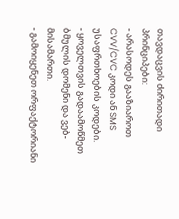თავდაცვის ძირითადი პრინციპები:
- არასოდეს გააზიაროთ CVV/CVC კოდი ან SMS უსაფრთხოების კოდები.
- ყოველთვის გადაამოწმეთ ბმულის დომენი და ვებ-მისამართი.
- გამოიყენეთ ორფაქტორიანი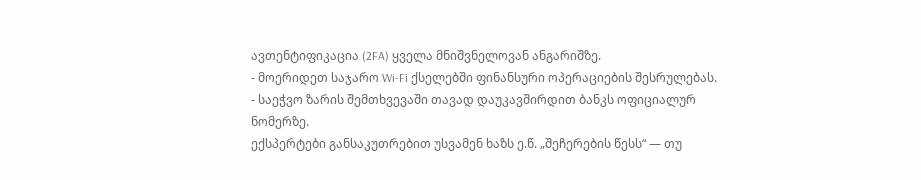ავთენტიფიკაცია (2FA) ყველა მნიშვნელოვან ანგარიშზე.
- მოერიდეთ საჯარო Wi-Fi ქსელებში ფინანსური ოპერაციების შესრულებას.
- საეჭვო ზარის შემთხვევაში თავად დაუკავშირდით ბანკს ოფიციალურ ნომერზე.
ექსპერტები განსაკუთრებით უსვამენ ხაზს ე.წ. „შეჩერების წესს“ — თუ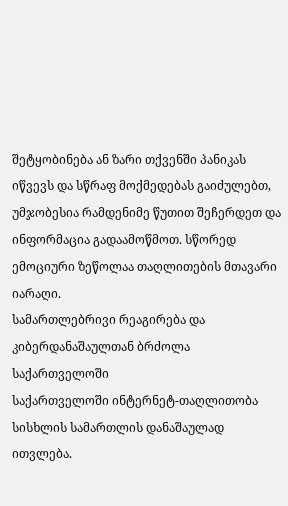შეტყობინება ან ზარი თქვენში პანიკას იწვევს და სწრაფ მოქმედებას გაიძულებთ, უმჯობესია რამდენიმე წუთით შეჩერდეთ და ინფორმაცია გადაამოწმოთ. სწორედ ემოციური ზეწოლაა თაღლითების მთავარი იარაღი.
სამართლებრივი რეაგირება და კიბერდანაშაულთან ბრძოლა საქართველოში
საქართველოში ინტერნეტ-თაღლითობა სისხლის სამართლის დანაშაულად ითვლება.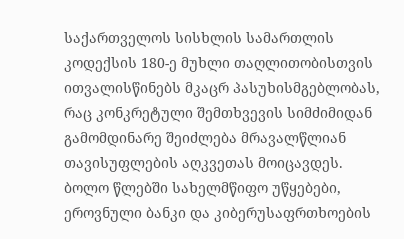საქართველოს სისხლის სამართლის კოდექსის 180-ე მუხლი თაღლითობისთვის ითვალისწინებს მკაცრ პასუხისმგებლობას, რაც კონკრეტული შემთხვევის სიმძიმიდან გამომდინარე შეიძლება მრავალწლიან თავისუფლების აღკვეთას მოიცავდეს.
ბოლო წლებში სახელმწიფო უწყებები, ეროვნული ბანკი და კიბერუსაფრთხოების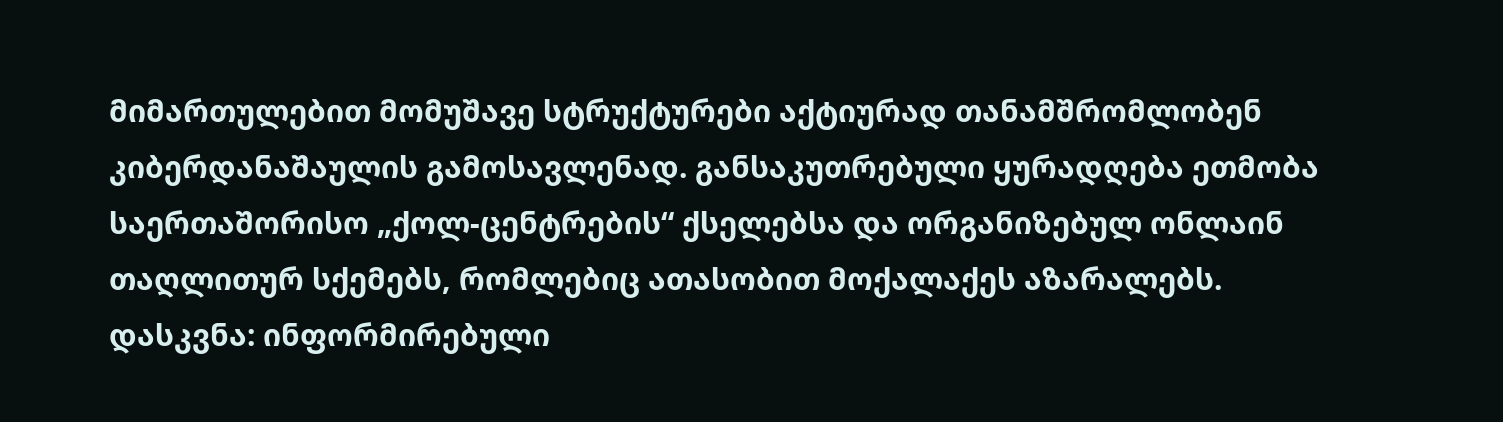მიმართულებით მომუშავე სტრუქტურები აქტიურად თანამშრომლობენ კიბერდანაშაულის გამოსავლენად. განსაკუთრებული ყურადღება ეთმობა საერთაშორისო „ქოლ-ცენტრების“ ქსელებსა და ორგანიზებულ ონლაინ თაღლითურ სქემებს, რომლებიც ათასობით მოქალაქეს აზარალებს.
დასკვნა: ინფორმირებული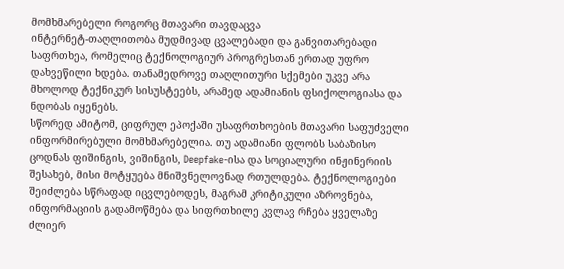მომხმარებელი როგორც მთავარი თავდაცვა
ინტერნეტ-თაღლითობა მუდმივად ცვალებადი და განვითარებადი საფრთხეა, რომელიც ტექნოლოგიურ პროგრესთან ერთად უფრო დახვეწილი ხდება. თანამედროვე თაღლითური სქემები უკვე არა მხოლოდ ტექნიკურ სისუსტეებს, არამედ ადამიანის ფსიქოლოგიასა და ნდობას იყენებს.
სწორედ ამიტომ, ციფრულ ეპოქაში უსაფრთხოების მთავარი საფუძველი ინფორმირებული მომხმარებელია. თუ ადამიანი ფლობს საბაზისო ცოდნას ფიშინგის, ვიშინგის, Deepfake-ისა და სოციალური ინჟინერიის შესახებ, მისი მოტყუება მნიშვნელოვნად რთულდება. ტექნოლოგიები შეიძლება სწრაფად იცვლებოდეს, მაგრამ კრიტიკული აზროვნება, ინფორმაციის გადამოწმება და სიფრთხილე კვლავ რჩება ყველაზე ძლიერ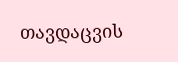თავდაცვის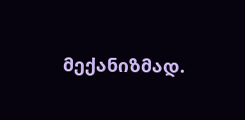მექანიზმად.